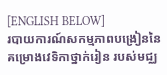[ENGLISH BELOW]
របាយការណ៍សកម្មភាពបង្រៀននៃគម្រោងវេទិកាថ្នាក់រៀន របស់មជ្ឈ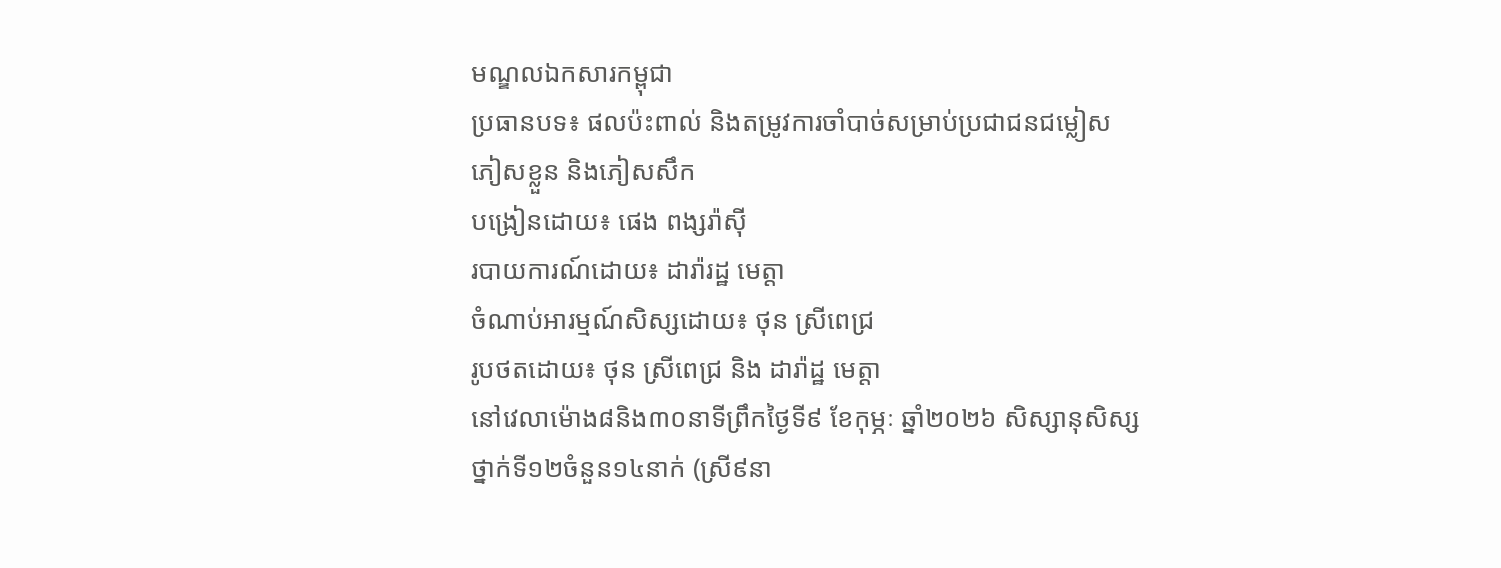មណ្ឌលឯកសារកម្ពុជា
ប្រធានបទ៖ ផលប៉ះពាល់ និងតម្រូវការចាំបាច់សម្រាប់ប្រជាជនជម្លៀស ភៀសខ្លួន និងភៀសសឹក
បង្រៀនដោយ៖ ផេង ពង្សរ៉ាស៊ី
របាយការណ៍ដោយ៖ ដារ៉ារដ្ឋ មេត្តា
ចំណាប់អារម្មណ៍សិស្សដោយ៖ ថុន ស្រីពេជ្រ
រូបថតដោយ៖ ថុន ស្រីពេជ្រ និង ដារ៉ាដ្ឋ មេត្តា
នៅវេលាម៉ោង៨និង៣០នាទីព្រឹកថ្ងៃទី៩ ខែកុម្ភៈ ឆ្នាំ២០២៦ សិស្សានុសិស្សថ្នាក់ទី១២ចំនួន១៤នាក់ (ស្រី៩នា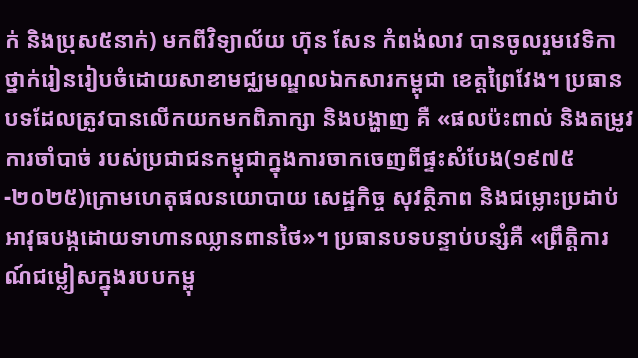ក់ និងប្រុស៥នាក់) មកពីវិទ្យាល័យ ហ៊ុន សែន កំពង់លាវ បានចូលរួមវេទិកាថ្នាក់រៀនរៀបចំដោយសាខាមជ្ឈមណ្ឌលឯកសារកម្ពុជា ខេត្តព្រៃវែង។ ប្រធានបទដែលត្រូវបានលើកយកមកពិភាក្សា និងបង្ហាញ គឺ «ផលប៉ះពាល់ និងតម្រូវការចាំបាច់ របស់ប្រជាជនកម្ពុជាក្នុងការចាកចេញពីផ្ទះសំបែង(១៩៧៥-២០២៥)ក្រោមហេតុផលនយោបាយ សេដ្ឋកិច្ច សុវត្ថិភាព និងជម្លោះប្រដាប់អាវុធបង្កដោយទាហានឈ្លានពានថៃ»។ ប្រធានបទបន្ទាប់បន្សំគឺ «ព្រឹត្តិការណ៍ជម្លៀសក្នុងរបបកម្ពុ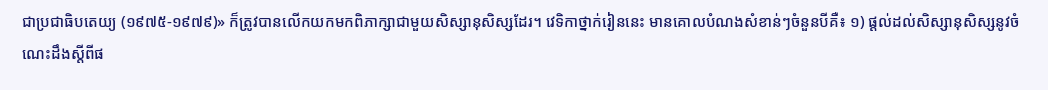ជាប្រជាធិបតេយ្យ (១៩៧៥-១៩៧៩)» ក៏ត្រូវបានលើកយកមកពិភាក្សាជាមួយសិស្សានុសិស្សដែរ។ វេទិកាថ្នាក់រៀននេះ មានគោលបំណងសំខាន់ៗចំនួនបីគឺ៖ ១) ផ្តល់ដល់សិស្សានុសិស្សនូវចំណេះដឹងស្តីពីផ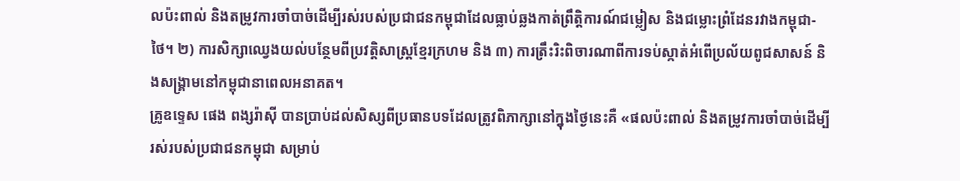លប៉ះពាល់ និងតម្រូវការចាំបាច់ដើម្បីរស់របស់ប្រជាជនកម្ពុជាដែលធ្លាប់ឆ្លងកាត់ព្រឹត្តិការណ៍ជម្លៀស និងជម្លោះព្រំដែនរវាងកម្ពុជា-ថៃ។ ២) ការសិក្សាឈ្វេងយល់បន្ថែមពីប្រវត្តិសាស្រ្តខ្មែរក្រហម និង ៣) ការត្រឹះរិះពិចារណាពីការទប់ស្កាត់អំពើប្រល័យពូជសាសន៍ និងសង្គ្រាមនៅកម្ពុជានាពេលអនាគត។
គ្រូឧទ្ទេស ផេង ពង្សរ៉ាស៊ី បានប្រាប់ដល់សិស្សពីប្រធានបទដែលត្រូវពិភាក្សានៅក្នុងថ្ងៃនេះគឺ «ផលប៉ះពាល់ និងតម្រូវការចាំបាច់ដើម្បីរស់របស់ប្រជាជនកម្ពុជា សម្រាប់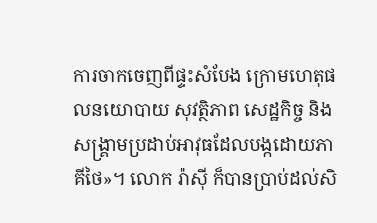ការចាកចេញពីផ្ទះសំបែង ក្រោមហេតុផលនយោបាយ សុវត្ថិភាព សេដ្ឋកិច្ច និងសង្គ្រាមប្រដាប់អាវុធដែលបង្កដោយភាគីថៃ»។ លោក រ៉ាស៊ី ក៏បានប្រាប់ដល់សិ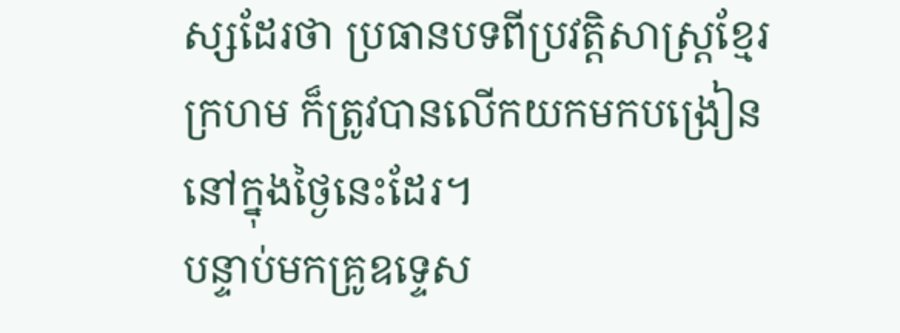ស្សដែរថា ប្រធានបទពីប្រវត្តិសាស្ត្រខ្មែរក្រហម ក៏ត្រូវបានលើកយកមកបង្រៀននៅក្នុងថ្ងៃនេះដែរ។
បន្ទាប់មកគ្រូឧទ្ទេស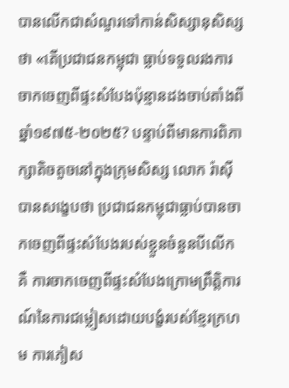បានលើកជាសំណួរទៅកាន់សិស្សានុសិស្សថា «តើប្រជាជនកម្ពុជា ធ្លាប់ទទួលរងការចាកចេញពីផ្ទះសំបែងប៉ុន្មានដងចាប់តាំងពីឆ្នាំ១៩៧៥-២០២៥? បន្ទាប់ពីមានការពិភាក្សាតិចតួចនៅក្នុងក្រុមសិស្ស លោក រ៉ាស៊ី បានសង្ខេបថា ប្រជាជនកម្ពុជាធ្លាប់បានចាកចេញពីផ្ទះសំបែងរបស់ខ្លួនចំនួនបីលើកគឺ ការចាកចេញពីផ្ទះសំបែងក្រោមព្រឹត្តិការណ៍នៃការជម្លៀសដោយបង្ខំរបស់ខ្មែរក្រហម ការភៀស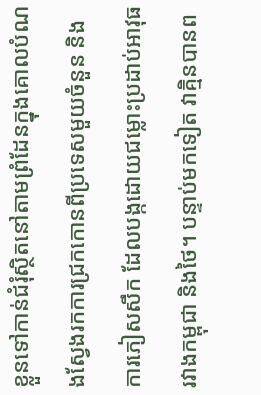ខ្លួនទៅកាន់ជំរុំស្ថិតនៅតាមព្រំដែនក្នុងគោលបំណងស្វែងរកការជ្រកកោនពីប្រទេសមួយចំនួន និងការភៀសសឹក ដែលបង្កដោយជម្លោះប្រដាប់អាវុធរវាងកម្ពុជា និងថៃ។ បន្ទាប់មកទៀត វាគ្មិនបានព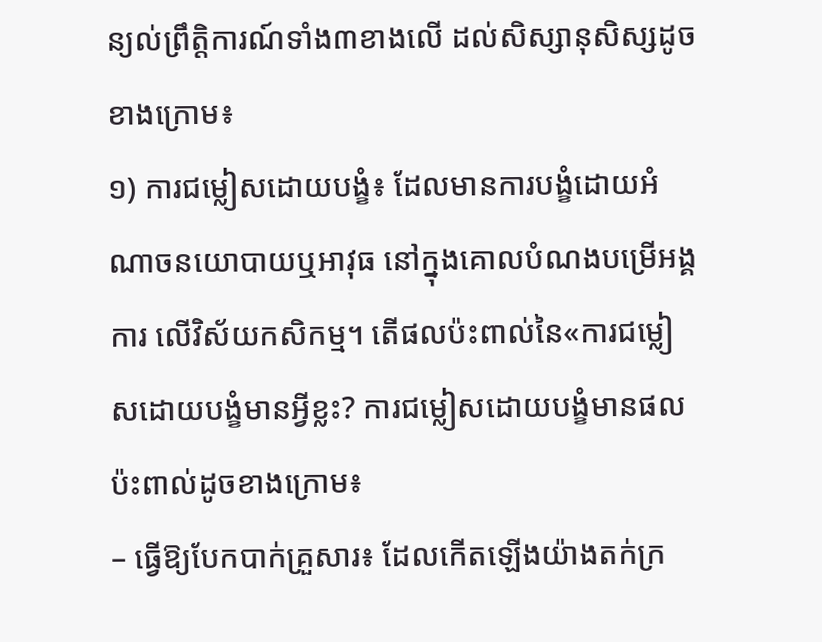ន្យល់ព្រឹត្តិការណ៍ទាំង៣ខាងលើ ដល់សិស្សានុសិស្សដូចខាងក្រោម៖
១) ការជម្លៀសដោយបង្ខំ៖ ដែលមានការបង្ខំដោយអំណាចនយោបាយឬអាវុធ នៅក្នុងគោលបំណងបម្រើអង្គការ លើវិស័យកសិកម្ម។ តើផលប៉ះពាល់នៃ«ការជម្លៀសដោយបង្ខំមានអ្វីខ្លះ? ការជម្លៀសដោយបង្ខំមានផលប៉ះពាល់ដូចខាងក្រោម៖
– ធ្វើឱ្យបែកបាក់គ្រួសារ៖ ដែលកើតឡើងយ៉ាងតក់ក្រ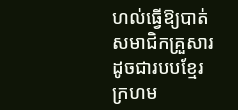ហល់ធ្វើឱ្យបាត់សមាជិកគ្រួសារ ដូចជារបបខ្មែរក្រហម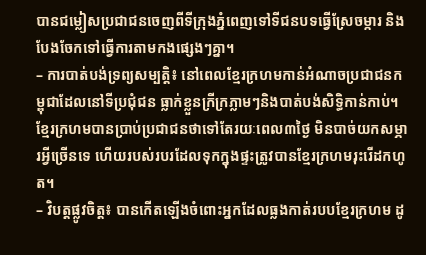បានជម្លៀសប្រជាជនចេញពីទីក្រុងភ្នំពេញទៅទីជនបទធ្វើស្រែចម្ការ និងបែងចែកទៅធ្វើការតាមកងផ្សេងៗគ្នា។
– ការបាត់បង់ទ្រព្យសម្បត្តិ៖ នៅពេលខ្មែរក្រហមកាន់អំណាចប្រជាជនកម្ពុជាដែលនៅទីប្រជុំជន ធ្លាក់ខ្លួនក្រីក្រភ្លាមៗនិងបាត់បង់សិទ្ធិកាន់កាប់។ ខ្មែរក្រហមបានប្រាប់ប្រជាជនថាទៅតែរយៈពេល៣ថ្ងៃ មិនបាច់យកសម្ភារអ្វីច្រើនទេ ហើយរបស់របរដែលទុកក្នុងផ្ទះត្រូវបានខ្មែរក្រហមរុះរើដកហូត។
– វិបត្តផ្លូវចិត្ត៖ បានកើតឡើងចំពោះអ្នកដែលធ្លងកាត់របបខ្មែរក្រហម ដូ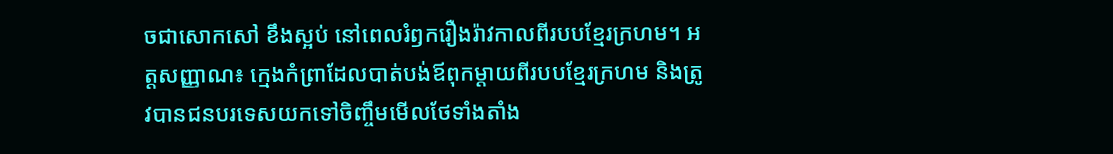ចជាសោកសៅ ខឹងស្អប់ នៅពេលរំឭករឿងរ៉ាវកាលពីរបបខ្មែរក្រហម។ អត្តសញ្ញាណ៖ ក្មេងកំព្រាដែលបាត់បង់ឪពុកម្ដាយពីរបបខ្មែរក្រហម និងត្រូវបានជនបរទេសយកទៅចិញ្ចឹមមើលថែទាំងតាំង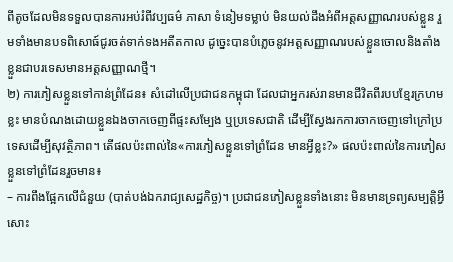ពីតូចដែលមិនទទួលបានការអប់រំពីវប្បធម៌ ភាសា ទំនៀមទម្លាប់ មិនយល់ដឹងអំពីអត្តសញ្ញាណរបស់ខ្លួន រួមទាំងមានបទពិសោធ៍ជូរចត់ទាក់ទងអតីតកាល ដូច្នេះបានបំភ្លេចនូវអត្តសញ្ញាណរបស់ខ្លួនចោលនិងតាំងខ្លួនជាបរទេសមានអត្តសញ្ញាណថ្មី។
២) ការភៀសខ្លួនទៅកាន់ព្រំដែន៖ សំដៅលើប្រជាជនកម្ពុជា ដែលជាអ្នករស់រានមានជីវិតពីរបបខ្មែរក្រហមខ្លះ មានបំណងដោយខ្លួនឯងចាកចេញពីផ្ទះសម្បែង ឬប្រទេសជាតិ ដើម្បីស្វែងរកការចាកចេញទៅក្រៅប្រទេសដើម្បីសុវត្ថិភាព។ តើផលប៉ះពាល់នៃ«ការភៀសខ្លួនទៅព្រំដែន មានអ្វីខ្លះ?» ផលប៉ះពាល់នៃការភៀសខ្លួនទៅព្រំដែនរួចមាន៖
– ការពឹងផ្អែកលើជំនួយ (បាត់បង់ឯករាជ្យសេដ្ឋកិច្ច)។ ប្រជាជនភៀសខ្លួនទាំងនោះ មិនមានទ្រព្យសម្បត្តិអ្វីសោះ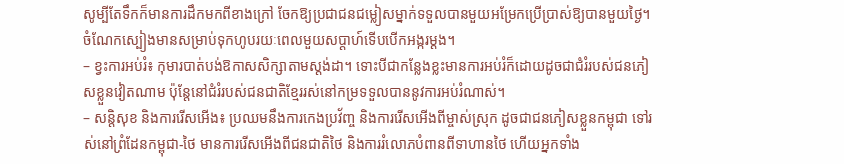សូម្បីតែទឹកក៏មានការដឹកមកពីខាងក្រៅ ចែកឱ្យប្រជាជនជម្លៀសម្នាក់ទទួលបានមួយអម្រែកប្រើប្រាស់ឱ្យបានមួយថ្ងៃ។ ចំណែកស្បៀងមានសម្រាប់ទុកហូបរយៈពេលមួយសប្ដាហ៍ទើបបើកអង្ករម្ដង។
– ខ្វះការអប់រំ៖ កុមារបាត់បង់ឱកាសសិក្សាតាមស្តង់ដា។ ទោះបីជាកន្លែងខ្លះមានការអប់រំក៏ដោយដូចជាជំរំរបស់ជនភៀសខ្លួនវៀតណាម ប៉ុន្តែនៅជំរំរបស់ជនជាតិខ្មែររស់នៅកម្រទទួលបាននូវការអប់រំណាស់។
– សន្តិសុខ និងការរើសអើង៖ ប្រឈមនឹងការកេងប្រវ័ញ្ច និងការរើសអើងពីម្ចាស់ស្រុក ដូចជាជនភៀសខ្លួនកម្ពុជា ទៅរស់នៅព្រំដែនកម្ពុជា-ថៃ មានការរើសអើងពីជនជាតិថៃ និងការរំលោភបំពានពីទាហានថៃ ហើយអ្នកទាំង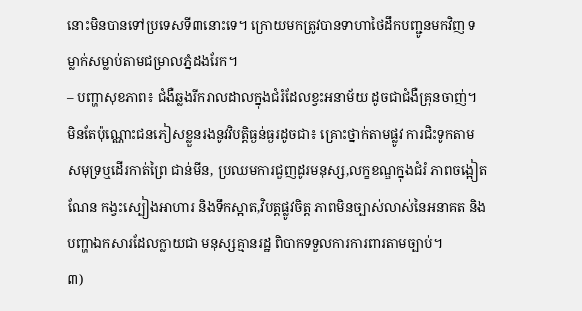នោះមិនបានទៅប្រទេសទី៣នោះទេ។ ក្រោយមកត្រូវបានទាហាថៃដឹកបញ្ជូនមកវិញ ទម្លាក់សម្លាប់តាមជម្រាលភ្នំដងរែក។
– បញ្ហាសុខភាព៖ ជំងឺឆ្លងរីករាលដាលក្នុងជំរំដែលខ្វះអនាម័យ ដូចជាជំងឺគ្រុនចាញ់។ មិនតែប៉ុណ្ណោះជនភៀសខ្លួនរងនូវវិបត្តិធ្ងន់ធ្ងរដូចជា៖ គ្រោះថ្នាក់តាមផ្លូវ ការជិះទូកតាមសមុទ្រឬដើរកាត់ព្រៃ ជាន់មីន, ប្រឈមការជួញដូរមនុស្ស,លក្ខខណ្ឌក្នុងជំរំ ភាពចង្អៀតណែន កង្វះស្បៀងអាហារ និងទឹកស្អាត,វិបត្តផ្លូវចិត្ត ភាពមិនច្បាស់លាស់នៃអនាគត និង បញ្ហាឯកសារដែលក្លាយជា មនុស្សគ្មានរដ្ឋ ពិបាកទទួលការការពារតាមច្បាប់។
៣)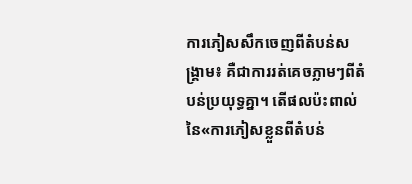ការភៀសសឹកចេញពីតំបន់សង្គ្រាម៖ គឺជាការរត់គេចភ្លាមៗពីតំបន់ប្រយុទ្ធគ្នា។ តើផលប៉ះពាល់នៃ«ការភៀសខ្លួនពីតំបន់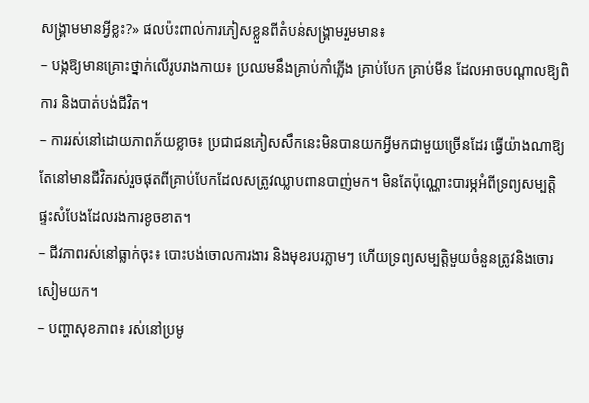សង្គ្រាមមានអ្វីខ្លះ?» ផលប៉ះពាល់ការភៀសខ្លួនពីតំបន់សង្គ្រាមរួមមាន៖
– បង្កឱ្យមានគ្រោះថ្នាក់លើរូបរាងកាយ៖ ប្រឈមនឹងគ្រាប់កាំភ្លើង គ្រាប់បែក គ្រាប់មីន ដែលអាចបណ្ដាលឱ្យពិការ និងបាត់បង់ជីវិត។
– ការរស់នៅដោយភាពភ័យខ្លាច៖ ប្រជាជនភៀសសឹកនេះមិនបានយកអ្វីមកជាមួយច្រើនដែរ ធ្វើយ៉ាងណាឱ្យតែនៅមានជីវិតរស់រួចផុតពីគ្រាប់បែកដែលសត្រូវឈ្លាបពានបាញ់មក។ មិនតែប៉ុណ្ណោះបារម្ភអំពីទ្រព្យសម្បត្តិ ផ្ទះសំបែងដែលរងការខូចខាត។
– ជីវភាពរស់នៅធ្លាក់ចុះ៖ បោះបង់ចោលការងារ និងមុខរបរភ្លាមៗ ហើយទ្រព្យសម្បត្តិមួយចំនួនត្រូវនិងចោរសៀមយក។
– បញ្ហាសុខភាព៖ រស់នៅប្រមូ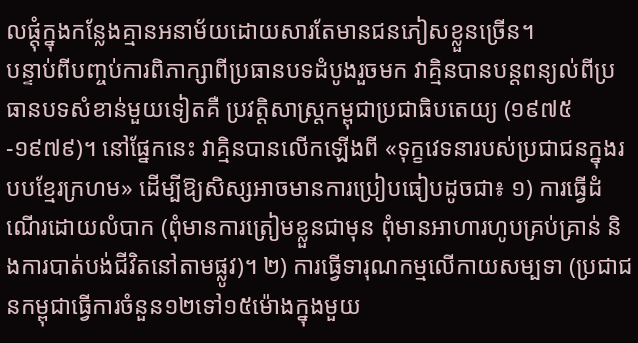លផ្ដុំក្នុងកន្លែងគ្មានអនាម័យដោយសារតែមានជនភៀសខ្លួនច្រើន។
បន្ទាប់ពីបញ្ចប់ការពិភាក្សាពីប្រធានបទដំបូងរួចមក វាគ្មិនបានបន្តពន្យល់ពីប្រធានបទសំខាន់មួយទៀតគឺ ប្រវត្តិសាស្ត្រកម្ពុជាប្រជាធិបតេយ្យ (១៩៧៥-១៩៧៩)។ នៅផ្នែកនេះ វាគ្មិនបានលើកឡើងពី «ទុក្ខវេទនារបស់ប្រជាជនក្នុងរបបខ្មែរក្រហម» ដើម្បីឱ្យសិស្សអាចមានការប្រៀបធៀបដូចជា៖ ១) ការធ្វើដំណើរដោយលំបាក (ពុំមានការត្រៀមខ្លួនជាមុន ពុំមានអាហារហូបគ្រប់គ្រាន់ និងការបាត់បង់ជីវិតនៅតាមផ្លូវ)។ ២) ការធ្វើទារុណកម្មលើកាយសម្បទា (ប្រជាជនកម្ពុជាធ្វើការចំនួន១២ទៅ១៥ម៉ោងក្នុងមួយ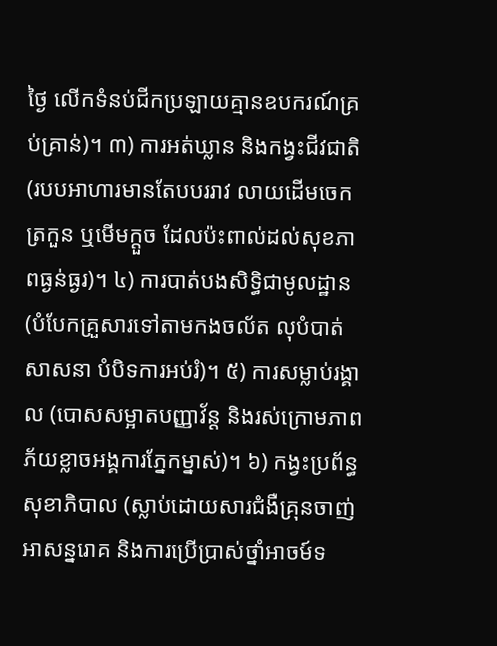ថ្ងៃ លើកទំនប់ជីកប្រឡាយគ្មានឧបករណ៍គ្រប់គ្រាន់)។ ៣) ការអត់ឃ្លាន និងកង្វះជីវជាតិ (របបអាហារមានតែបបររាវ លាយដើមចេក ត្រកួន ឬមើមក្ដួច ដែលប៉ះពាល់ដល់សុខភាពធ្ងន់ធ្ងរ)។ ៤) ការបាត់បងសិទ្ធិជាមូលដ្ឋាន (បំបែកគ្រួសារទៅតាមកងចល័ត លុបំបាត់សាសនា បំបិទការអប់រំ)។ ៥) ការសម្លាប់រង្គាល (បោសសម្អាតបញ្ញាវ័ន្ត និងរស់ក្រោមភាពភ័យខ្លាចអង្គការភ្នែកម្នាស់)។ ៦) កង្វះប្រព័ន្ធសុខាភិបាល (ស្លាប់ដោយសារជំងឺគ្រុនចាញ់ អាសន្នរោគ និងការប្រើប្រាស់ថ្នាំអាចម៍ទ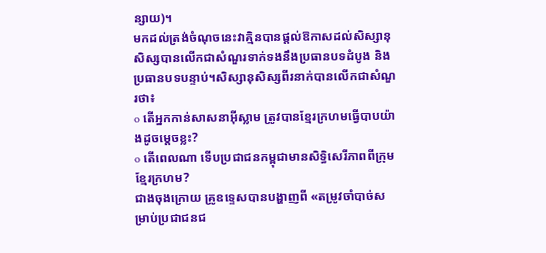ន្សាយ)។
មកដល់ត្រង់ចំណុចនេះវាគ្មិនបានផ្ដល់ឱកាសដល់សិស្សានុសិស្សបានលើកជាសំណួរទាក់ទងនឹងប្រធានបទដំបូង និងប្រធានបទបន្ទាប់។សិស្សានុសិស្សពីរនាក់បានលើកជាសំណួរថា៖
o តើអ្នកកាន់សាសនាអ៊ីស្លាម ត្រូវបានខ្មែរក្រហមធ្វើបាបយ៉ាងដូចម្ដេចខ្លះ?
o តើពេលណា ទើបប្រជាជនកម្ពុជាមានសិទ្ធិសេរីភាពពីក្រុមខ្មែរក្រហម?
ជាងចុងក្រោយ គ្រូឧទ្ទេសបានបង្ហាញពី «តម្រូវចាំបាច់សម្រាប់ប្រជាជនជ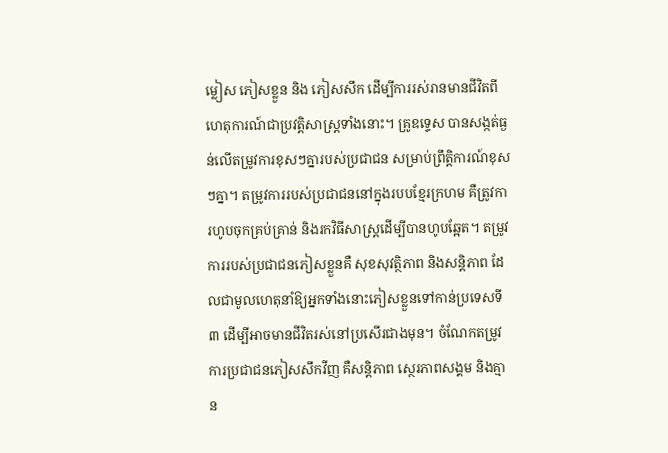ម្លៀស ភៀសខ្លួន និង ភៀសសឹក ដើម្បីការរស់រានមានជីវិតពីហេតុការណ៍ជាប្រវត្តិសាស្ត្រទាំងនោះ។ គ្រូឧទ្ទេស បានសង្កត់ធ្ងន់លើតម្រូវការខុសៗគ្នារបស់ប្រជាជន សម្រាប់ព្រឹត្តិការណ៍ខុសៗគ្នា។ តម្រូវការរបស់ប្រជាជននៅក្នុងរបបខ្មែរក្រហម គឺត្រូវការហូបចុកគ្រប់គ្រាន់ និងរកវិធីសាស្ត្រដើម្បីបានហូបឆ្អែត។ តម្រូវការរបស់ប្រជាជនភៀសខ្លួនគឺ សុខសុវត្ថិភាព និងសន្តិភាព ដែលជាមូលហេតុនាំឱ្យអ្នកទាំងនោះភៀសខ្លួនទៅកាន់ប្រទេសទី៣ ដើម្បីអាចមានជីវិតរស់នៅប្រសើរជាងមុន។ ចំណែកតម្រូវការប្រជាជនភៀសសឹកវីញ គឺសន្តិភាព ស្ថេរភាពសង្គម និងគ្មាន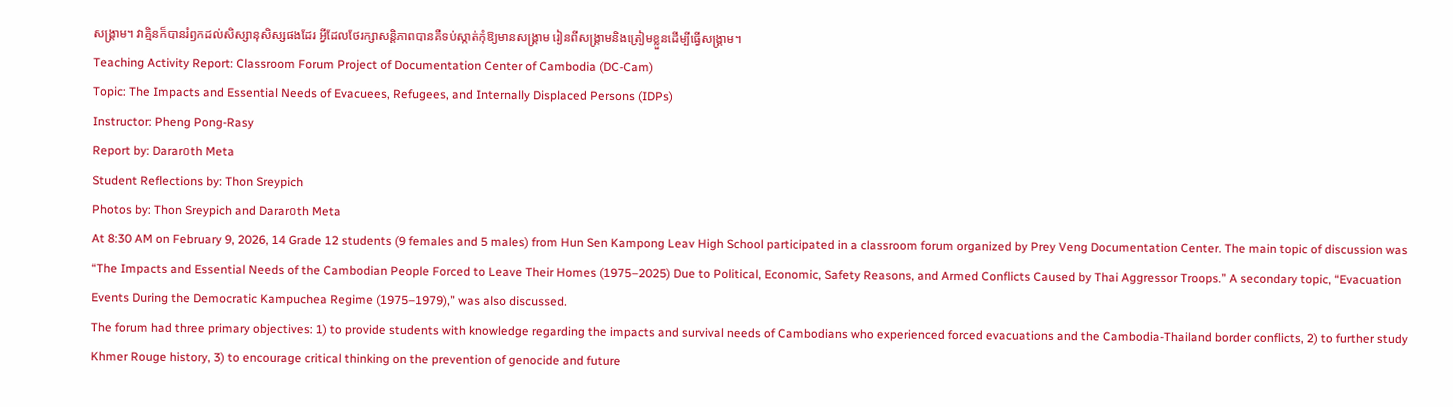សង្គ្រាម។ វាគ្មិនក៏បានរំឭកដល់សិស្សានុសិស្សផងដែរ អ្វីដែលថែរក្សាសន្តិភាពបានគឺទប់ស្កាត់កុំឱ្យមានសង្គ្រាម រៀនពីសង្គ្រាមនិងត្រៀមខ្លួនដើម្បីធ្វើសង្គ្រាម។
Teaching Activity Report: Classroom Forum Project of Documentation Center of Cambodia (DC-Cam)
Topic: The Impacts and Essential Needs of Evacuees, Refugees, and Internally Displaced Persons (IDPs)
Instructor: Pheng Pong-Rasy
Report by: Darar០th Meta
Student Reflections by: Thon Sreypich
Photos by: Thon Sreypich and Darar០th Meta
At 8:30 AM on February 9, 2026, 14 Grade 12 students (9 females and 5 males) from Hun Sen Kampong Leav High School participated in a classroom forum organized by Prey Veng Documentation Center. The main topic of discussion was “The Impacts and Essential Needs of the Cambodian People Forced to Leave Their Homes (1975–2025) Due to Political, Economic, Safety Reasons, and Armed Conflicts Caused by Thai Aggressor Troops.” A secondary topic, “Evacuation Events During the Democratic Kampuchea Regime (1975–1979),” was also discussed.
The forum had three primary objectives: 1) to provide students with knowledge regarding the impacts and survival needs of Cambodians who experienced forced evacuations and the Cambodia-Thailand border conflicts, 2) to further study Khmer Rouge history, 3) to encourage critical thinking on the prevention of genocide and future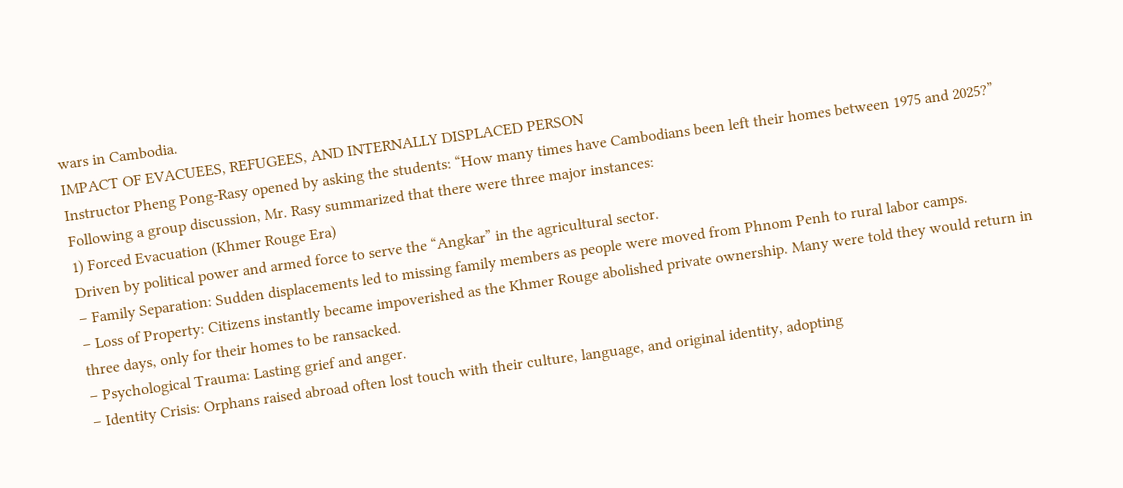wars in Cambodia.
IMPACT OF EVACUEES, REFUGEES, AND INTERNALLY DISPLACED PERSON
Instructor Pheng Pong-Rasy opened by asking the students: “How many times have Cambodians been left their homes between 1975 and 2025?” Following a group discussion, Mr. Rasy summarized that there were three major instances:
1) Forced Evacuation (Khmer Rouge Era)
Driven by political power and armed force to serve the “Angkar” in the agricultural sector.
– Family Separation: Sudden displacements led to missing family members as people were moved from Phnom Penh to rural labor camps.
– Loss of Property: Citizens instantly became impoverished as the Khmer Rouge abolished private ownership. Many were told they would return in three days, only for their homes to be ransacked.
– Psychological Trauma: Lasting grief and anger.
– Identity Crisis: Orphans raised abroad often lost touch with their culture, language, and original identity, adopting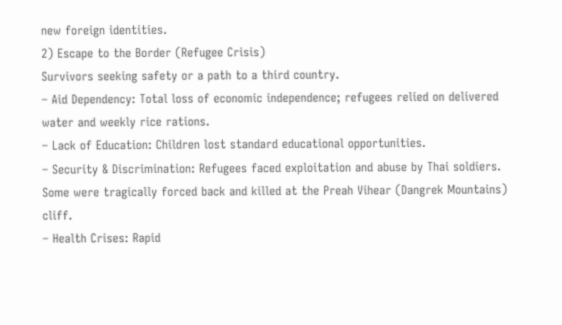new foreign identities.
2) Escape to the Border (Refugee Crisis)
Survivors seeking safety or a path to a third country.
– Aid Dependency: Total loss of economic independence; refugees relied on delivered water and weekly rice rations.
– Lack of Education: Children lost standard educational opportunities.
– Security & Discrimination: Refugees faced exploitation and abuse by Thai soldiers. Some were tragically forced back and killed at the Preah Vihear (Dangrek Mountains) cliff.
– Health Crises: Rapid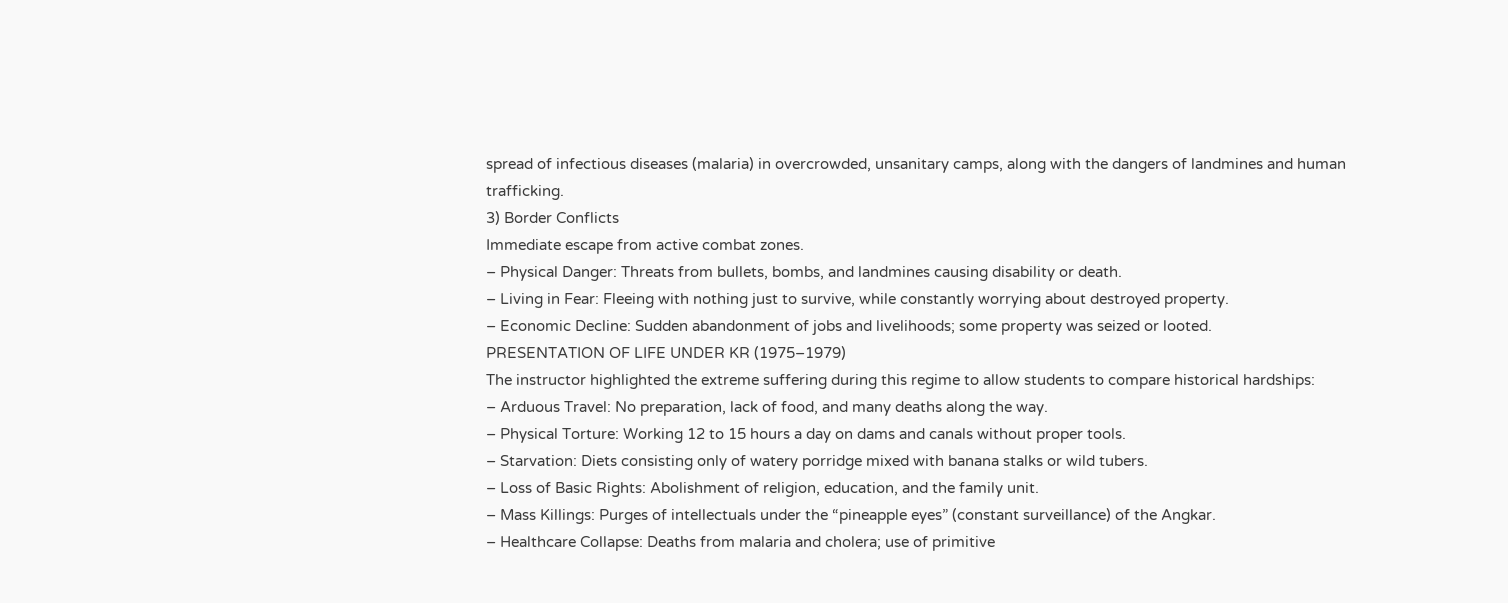spread of infectious diseases (malaria) in overcrowded, unsanitary camps, along with the dangers of landmines and human trafficking.
3) Border Conflicts
Immediate escape from active combat zones.
– Physical Danger: Threats from bullets, bombs, and landmines causing disability or death.
– Living in Fear: Fleeing with nothing just to survive, while constantly worrying about destroyed property.
– Economic Decline: Sudden abandonment of jobs and livelihoods; some property was seized or looted.
PRESENTATION OF LIFE UNDER KR (1975–1979)
The instructor highlighted the extreme suffering during this regime to allow students to compare historical hardships:
– Arduous Travel: No preparation, lack of food, and many deaths along the way.
– Physical Torture: Working 12 to 15 hours a day on dams and canals without proper tools.
– Starvation: Diets consisting only of watery porridge mixed with banana stalks or wild tubers.
– Loss of Basic Rights: Abolishment of religion, education, and the family unit.
– Mass Killings: Purges of intellectuals under the “pineapple eyes” (constant surveillance) of the Angkar.
– Healthcare Collapse: Deaths from malaria and cholera; use of primitive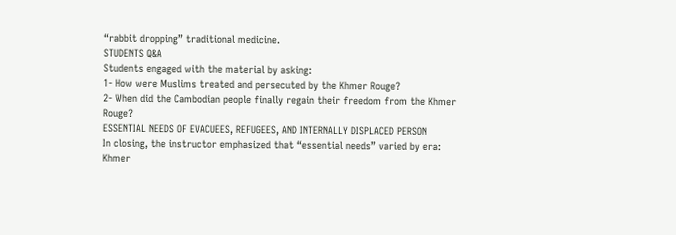“rabbit dropping” traditional medicine.
STUDENTS Q&A
Students engaged with the material by asking:
1- How were Muslims treated and persecuted by the Khmer Rouge?
2- When did the Cambodian people finally regain their freedom from the Khmer Rouge?
ESSENTIAL NEEDS OF EVACUEES, REFUGEES, AND INTERNALLY DISPLACED PERSON
In closing, the instructor emphasized that “essential needs” varied by era:
Khmer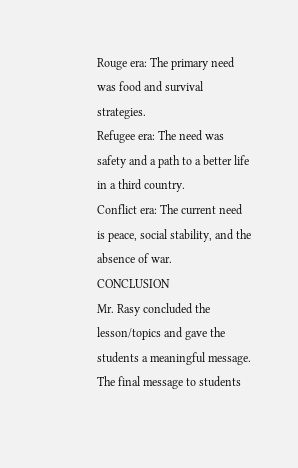Rouge era: The primary need was food and survival strategies.
Refugee era: The need was safety and a path to a better life in a third country.
Conflict era: The current need is peace, social stability, and the absence of war.
CONCLUSION
Mr. Rasy concluded the lesson/topics and gave the students a meaningful message. The final message to students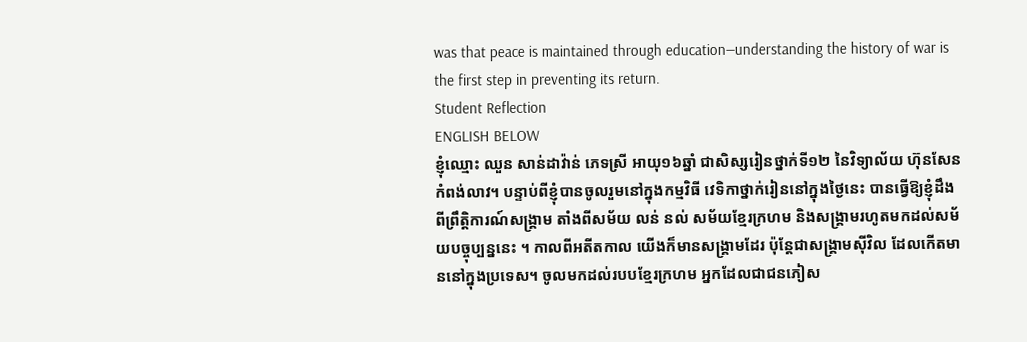was that peace is maintained through education—understanding the history of war is the first step in preventing its return.
Student Reflection
ENGLISH BELOW
ខ្ញុំឈ្មោះ ឈួន សាន់ដាវ៉ាន់ ភេទស្រី អាយុ១៦ឆ្នាំ ជាសិស្សរៀនថ្នាក់ទី១២ នៃវិទ្យាល័យ ហ៊ុនសែនកំពង់លាវ។ បន្ទាប់ពីខ្ញុំបានចូលរួមនៅក្នុងកម្មវិធី វេទិកាថ្នាក់រៀននៅក្នុងថ្ងៃនេះ បានធ្វើឱ្យខ្ញុំដឹងពីព្រឹត្តិការណ៍សង្គ្រាម តាំងពីសម័យ លន់ នល់ សម័យខ្មែរក្រហម និងសង្គ្រាមរហូតមកដល់សម័យបច្ចុប្បន្ននេះ ។ កាលពីអតីតកាល យើងក៏មានសង្គ្រាមដែរ ប៉ុន្តែជាសង្គ្រាមស៊ីវិល ដែលកើតមាននៅក្នុងប្រទេស។ ចូលមកដល់របបខ្មែរក្រហម អ្នកដែលជាជនភៀស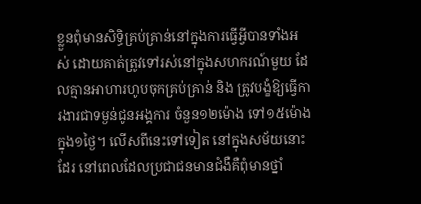ខ្លួនពុំមានសិទ្ធិគ្រប់គ្រាន់នៅក្នុងការធ្វើអ្វីបានទាំងអស់ ដោយគាត់ត្រូវទៅរស់នៅក្នុងសហករណ៍មួយ ដែលគ្មានអាហារហូបចុកគ្រប់គ្រាន់ និង ត្រូវបង្ខំឱ្យធ្វើការងារជាទម្ងន់ជូនអង្គការ ចំនួន១២ម៉ោង ទៅ១៥ម៉ោង ក្នុង១ថ្ងៃ។ លើសពីនេះទៅទៀត នៅក្នុងសម័យនោះដែរ នៅពេលដែលប្រជាជនមានជំងឺគឺពុំមានថ្នាំ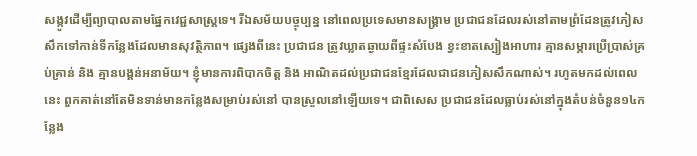សង្កូវដើម្បីព្យាបាលតាមផ្នែកវេជ្ជសាស្ត្រទេ។ រីឯសម័យបច្ចុប្បន្ន នៅពេលប្រទេសមានសង្គ្រាម ប្រជាជនដែលរស់នៅតាមព្រំដែនត្រូវភៀសសឹកទៅកាន់ទីកន្លែងដែលមានសុវត្ថិភាព។ ផ្សេងពីនេះ ប្រជាជន ត្រូវឃ្លាតឆ្ងាយពីផ្ទះសំបែង ខ្វះខាតស្បៀងអាហារ គ្មានសម្ភារប្រើប្រាស់គ្រប់គ្រាន់ និង គ្មានបង្គន់អនាម័យ។ ខ្ញុំមានការពិបាកចិត្ត និង អាណិតដល់ប្រជាជនខ្មែរដែលជាជនភៀសសឹកណាស់។ រហូតមកដល់ពេលនេះ ពួកគាត់នៅតែមិនទាន់មានកន្លែងសម្រាប់រស់នៅ បានស្រួលនៅឡើយទេ។ ជាពិសេស ប្រជាជនដែលធ្លាប់រស់នៅក្នុងតំបន់ចំនួន១៤កន្លែង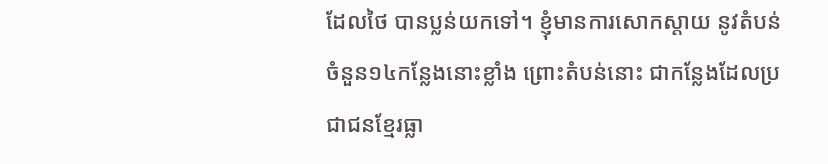ដែលថៃ បានប្លន់យកទៅ។ ខ្ញុំមានការសោកស្តាយ នូវតំបន់ចំនួន១៤កន្លែងនោះខ្លាំង ព្រោះតំបន់នោះ ជាកន្លែងដែលប្រជាជនខ្មែរធ្លា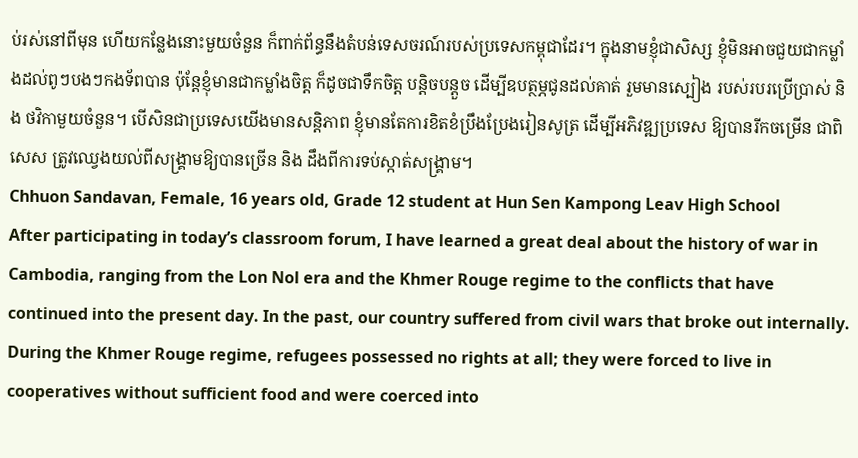ប់រស់នៅពីមុន ហើយកន្លែងនោះមួយចំនួន ក៏ពាក់ព័ន្ធនឹងតំបន់ទេសចរណ៍របស់ប្រទេសកម្ពុជាដែរ។ ក្នុងនាមខ្ញុំជាសិស្ស ខ្ញុំមិនអាចជួយជាកម្លាំងដល់ពូៗបងៗកងទ័ពបាន ប៉ុន្តែខ្ញុំមានជាកម្លាំងចិត្ត ក៏ដូចជាទឹកចិត្ត បន្តិចបន្តួច ដើម្បីឧបត្ថម្ភជូនដល់គាត់ រួមមានស្បៀង របស់របរប្រើប្រាស់ និង ថវិកាមួយចំនួន។ បើសិនជាប្រទេសយើងមានសន្តិភាព ខ្ញុំមានតែការខិតខំប្រឹងប្រែងរៀនសូត្រ ដើម្បីអភិវឌ្ឍប្រទេស ឱ្យបានរីកចម្រើន ជាពិសេស ត្រូវឈ្វេងយល់ពីសង្គ្រាមឱ្យបានច្រើន និង ដឹងពីការទប់ស្កាត់សង្គ្រាម។
Chhuon Sandavan, Female, 16 years old, Grade 12 student at Hun Sen Kampong Leav High School
After participating in today’s classroom forum, I have learned a great deal about the history of war in Cambodia, ranging from the Lon Nol era and the Khmer Rouge regime to the conflicts that have continued into the present day. In the past, our country suffered from civil wars that broke out internally. During the Khmer Rouge regime, refugees possessed no rights at all; they were forced to live in cooperatives without sufficient food and were coerced into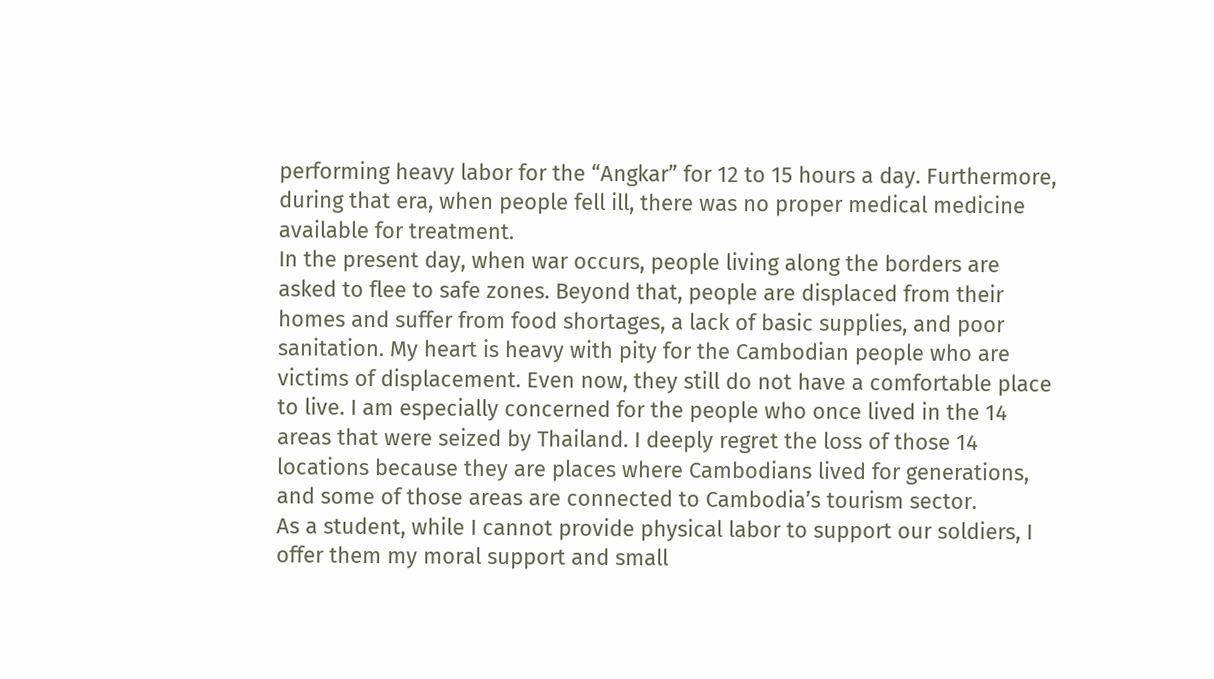performing heavy labor for the “Angkar” for 12 to 15 hours a day. Furthermore, during that era, when people fell ill, there was no proper medical medicine available for treatment.
In the present day, when war occurs, people living along the borders are asked to flee to safe zones. Beyond that, people are displaced from their homes and suffer from food shortages, a lack of basic supplies, and poor sanitation. My heart is heavy with pity for the Cambodian people who are victims of displacement. Even now, they still do not have a comfortable place to live. I am especially concerned for the people who once lived in the 14 areas that were seized by Thailand. I deeply regret the loss of those 14 locations because they are places where Cambodians lived for generations, and some of those areas are connected to Cambodia’s tourism sector.
As a student, while I cannot provide physical labor to support our soldiers, I offer them my moral support and small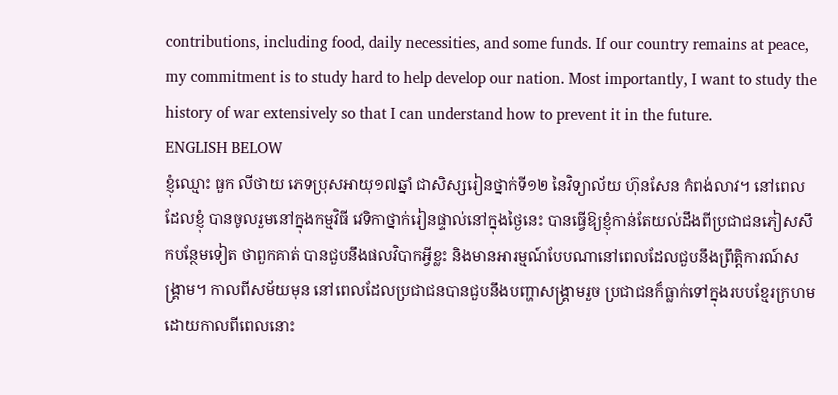contributions, including food, daily necessities, and some funds. If our country remains at peace, my commitment is to study hard to help develop our nation. Most importantly, I want to study the history of war extensively so that I can understand how to prevent it in the future.
ENGLISH BELOW
ខ្ញុំឈ្មោះ ធួក លីថាយ ភេទប្រុសអាយុ១៧ឆ្នាំ ជាសិស្សរៀនថ្នាក់ទី១២ នៃវិទ្យាល័យ ហ៊ុនសែន កំពង់លាវ។ នៅពេលដែលខ្ញុំ បានចូលរួមនៅក្នុងកម្មវិធី វេទិកាថ្នាក់រៀនផ្ទាល់នៅក្នុងថ្ងៃនេះ បានធ្វើឱ្យខ្ញុំកាន់តែយល់ដឹងពីប្រជាជនភៀសសឹកបន្ថែមទៀត ថាពួកគាត់ បានជួបនឹងផលវិបាកអ្វីខ្លះ និងមានអារម្មណ៍បែបណានៅពេលដែលជួបនឹងព្រឹត្តិការណ៍សង្គ្រាម។ កាលពីសម័យមុន នៅពេលដែលប្រជាជនបានជួបនឹងបញ្ហាសង្គ្រាមរួច ប្រជាជនក៏ធ្លាក់ទៅក្នុងរបបខ្មែរក្រហម ដោយកាលពីពេលនោះ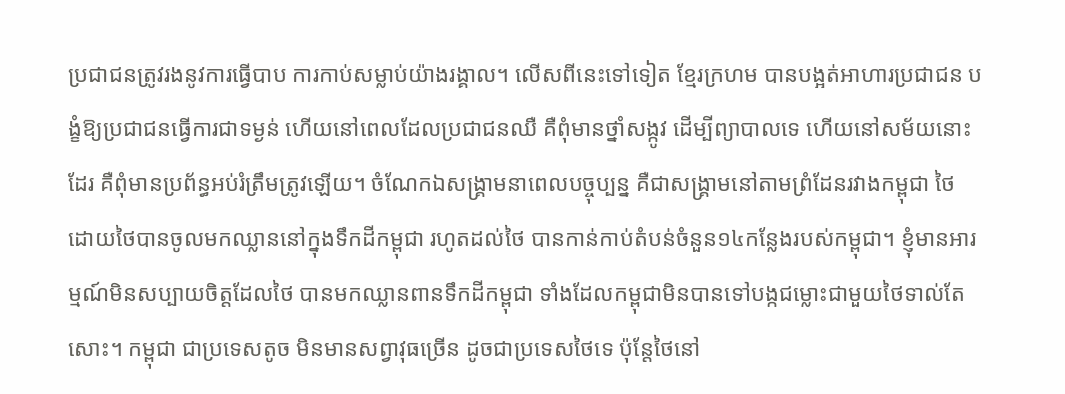ប្រជាជនត្រូវរងនូវការធ្វើបាប ការកាប់សម្លាប់យ៉ាងរង្គាល។ លើសពីនេះទៅទៀត ខ្មែរក្រហម បានបង្អត់អាហារប្រជាជន បង្ខំឱ្យប្រជាជនធ្វើការជាទម្ងន់ ហើយនៅពេលដែលប្រជាជនឈឺ គឺពុំមានថ្នាំសង្កូវ ដើម្បីព្យាបាលទេ ហើយនៅសម័យនោះដែរ គឺពុំមានប្រព័ន្ធអប់រំត្រឹមត្រូវឡើយ។ ចំណែកឯសង្គ្រាមនាពេលបច្ចុប្បន្ន គឺជាសង្គ្រាមនៅតាមព្រំដែនរវាងកម្ពុជា ថៃ ដោយថៃបានចូលមកឈ្លាននៅក្នុងទឹកដីកម្ពុជា រហូតដល់ថៃ បានកាន់កាប់តំបន់ចំនួន១៤កន្លែងរបស់កម្ពុជា។ ខ្ញុំមានអារម្មណ៍មិនសប្បាយចិត្តដែលថៃ បានមកឈ្លានពានទឹកដីកម្ពុជា ទាំងដែលកម្ពុជាមិនបានទៅបង្កជម្លោះជាមួយថៃទាល់តែសោះ។ កម្ពុជា ជាប្រទេសតូច មិនមានសព្វាវុធច្រើន ដូចជាប្រទេសថៃទេ ប៉ុន្តែថៃនៅ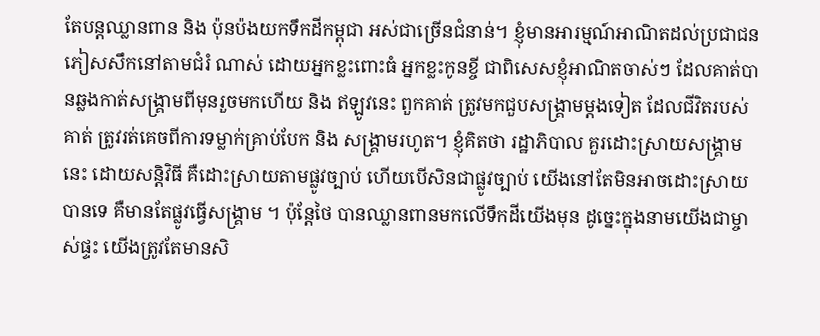តែបន្តឈ្លានពាន និង ប៉ុនប៉ងយកទឹកដីកម្ពុជា អស់ជាច្រើនជំនាន់។ ខ្ញុំមានអារម្មណ៍អាណិតដល់ប្រជាជនភៀសសឹកនៅតាមជំរំ ណាស់ ដោយអ្នកខ្លះពោះធំ អ្នកខ្លះកូនខ្ចី ជាពិសេសខ្ញុំអាណិតចាស់ៗ ដែលគាត់បានឆ្លងកាត់សង្គ្រាមពីមុនរួចមកហើយ និង ឥឡូវនេះ ពួកគាត់ ត្រូវមកជួបសង្គ្រាមម្តងទៀត ដែលជីវិតរបស់គាត់ ត្រូវរត់គេចពីការទម្លាក់គ្រាប់បែក និង សង្គ្រាមរហូត។ ខ្ញុំគិតថា រដ្ឋាភិបាល គួរដោះស្រាយសង្គ្រាមនេះ ដោយសន្តិវិធី គឺដោះស្រាយតាមផ្លូវច្បាប់ ហើយបើសិនជាផ្លូវច្បាប់ យើងនៅតែមិនអាចដោះស្រាយបានទេ គឺមានតែផ្លូវធ្វើសង្គ្រាម ។ ប៉ុន្តែថៃ បានឈ្លានពានមកលើទឹកដីយើងមុន ដូច្នេះក្នុងនាមយើងជាម្ចាស់ផ្ទះ យើងត្រូវតែមានសិ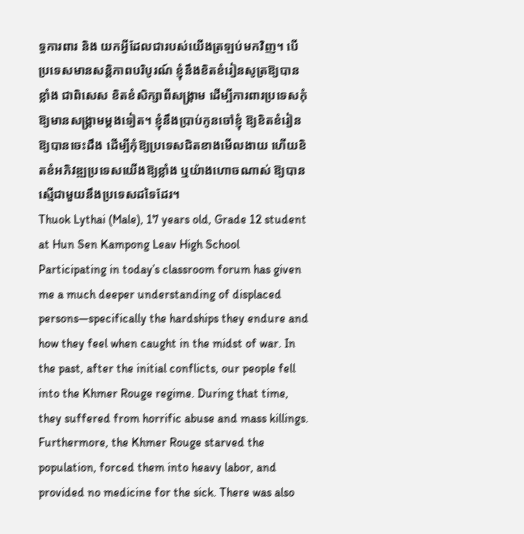ទ្ធការពារ និង យកអ្វីដែលជារបស់យើងត្រឡប់មកវិញ។ បើប្រទេសមានសន្តិភាពបរិបូរណ៍ ខ្ញុំនឹងខិតខំរៀនសូត្រឱ្យបានខ្លាំង ជាពិសេស ខិតខំសិក្សាពីសង្គ្រាម ដើម្បីការពារប្រទេសកុំឱ្យមានសង្គ្រាមម្តងទៀត។ ខ្ញុំនឹងប្រាប់កូនចៅខ្ញុំ ឱ្យខិតខំរៀនឱ្យបានចេះដឹង ដើម្បីកុំឱ្យប្រទេសជិតខាងមើលងាយ ហើយខិតខំអភិវឌ្ឍប្រទេសយើងឱ្យខ្លាំង ឬយ៉ាងហោចណាស់ ឱ្យបានស្មើជាមួយនឹងប្រទេសដទៃដែរ។
Thuok Lythai (Male), 17 years old, Grade 12 student at Hun Sen Kampong Leav High School
Participating in today’s classroom forum has given me a much deeper understanding of displaced persons—specifically the hardships they endure and how they feel when caught in the midst of war. In the past, after the initial conflicts, our people fell into the Khmer Rouge regime. During that time, they suffered from horrific abuse and mass killings. Furthermore, the Khmer Rouge starved the population, forced them into heavy labor, and provided no medicine for the sick. There was also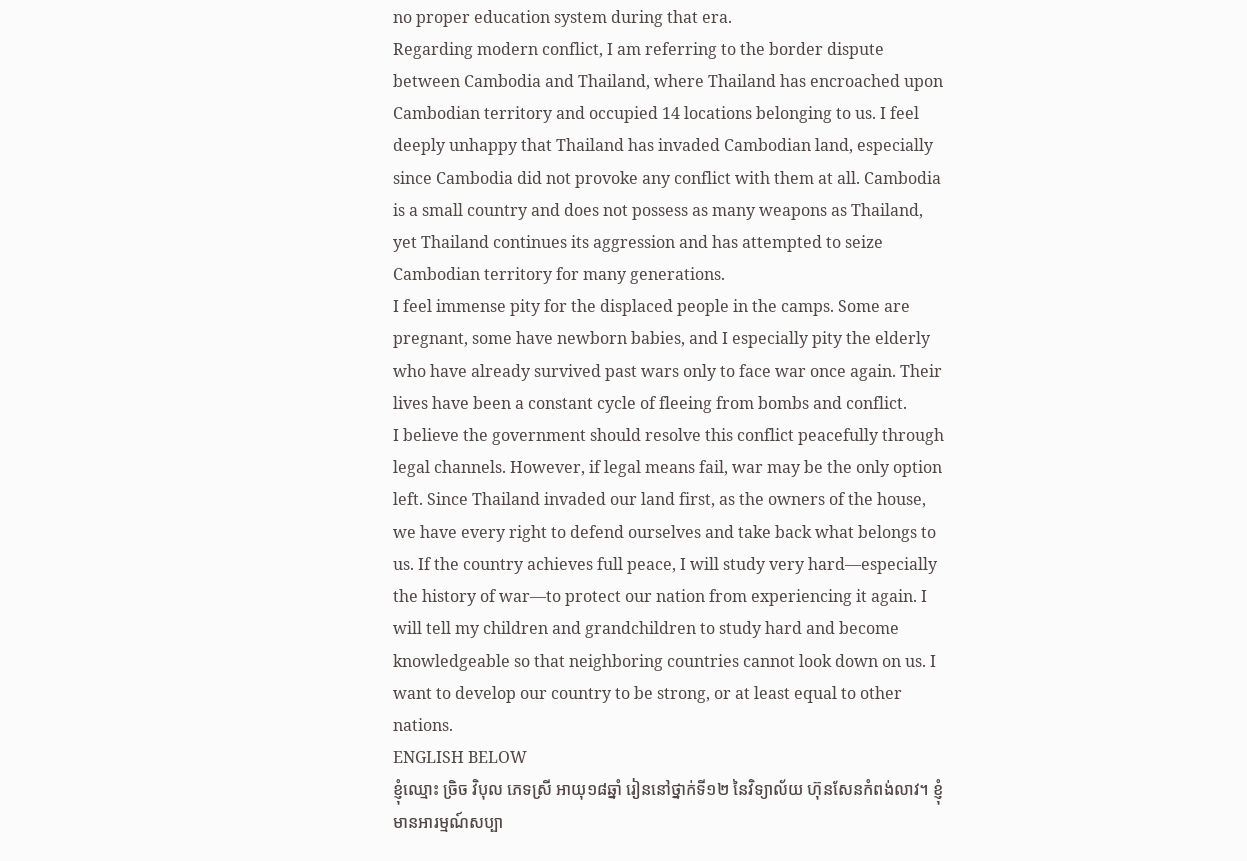no proper education system during that era.
Regarding modern conflict, I am referring to the border dispute between Cambodia and Thailand, where Thailand has encroached upon Cambodian territory and occupied 14 locations belonging to us. I feel deeply unhappy that Thailand has invaded Cambodian land, especially since Cambodia did not provoke any conflict with them at all. Cambodia is a small country and does not possess as many weapons as Thailand, yet Thailand continues its aggression and has attempted to seize Cambodian territory for many generations.
I feel immense pity for the displaced people in the camps. Some are pregnant, some have newborn babies, and I especially pity the elderly who have already survived past wars only to face war once again. Their lives have been a constant cycle of fleeing from bombs and conflict.
I believe the government should resolve this conflict peacefully through legal channels. However, if legal means fail, war may be the only option left. Since Thailand invaded our land first, as the owners of the house, we have every right to defend ourselves and take back what belongs to us. If the country achieves full peace, I will study very hard—especially the history of war—to protect our nation from experiencing it again. I will tell my children and grandchildren to study hard and become knowledgeable so that neighboring countries cannot look down on us. I want to develop our country to be strong, or at least equal to other nations.
ENGLISH BELOW
ខ្ញុំឈ្មោះ ច្រិច វិបុល ភេទស្រី អាយុ១៨ឆ្នាំ រៀននៅថ្នាក់ទី១២ នៃវិទ្យាល័យ ហ៊ុនសែនកំពង់លាវ។ ខ្ញុំមានអារម្មណ៍សប្បា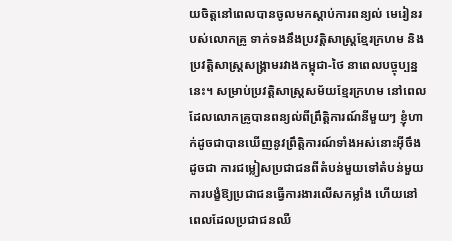យចិត្តនៅពេលបានចូលមកស្តាប់ការពន្យល់ មេរៀនរបស់លោកគ្រូ ទាក់ទងនឹងប្រវត្តិសាស្ត្រខ្មែរក្រហម និង ប្រវត្តិសាស្ត្រសង្គ្រាមរវាងកម្ពុជា-ថៃ នាពេលបច្ចុប្បន្ននេះ។ សម្រាប់ប្រវត្តិសាស្ត្រសម័យខ្មែរក្រហម នៅពេលដែលលោកគ្រូបានពន្យល់ពីព្រឹត្តិការណ៍នីមួយៗ ខ្ញុំហាក់ដូចជាបានឃើញនូវព្រឹត្តិការណ៍ទាំងអស់នោះអ៊ីចឹង ដូចជា ការជម្លៀសប្រជាជនពីតំបន់មួយទៅតំបន់មួយ ការបង្ខំឱ្យប្រជាជនធ្វើការងារលើសកម្លាំង ហើយនៅពេលដែលប្រជាជនឈឺ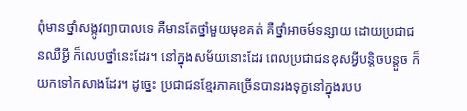ពុំមានថ្នាំសង្កូវព្យាបាលទេ គឺមានតែថ្នាំមួយមុខគត់ គឺថ្នាំអាចម៍ទន្សាយ ដោយប្រជាជនឈឺអ្វី ក៏លេបថ្នាំនេះដែរ។ នៅក្នុងសម័យនោះដែរ ពេលប្រជាជនខុសអ្វីបន្តិចបន្តួច ក៏យកទៅកសាងដែរ។ ដូច្នេះ ប្រជាជនខ្មែរភាគច្រើនបានរងទុក្ខនៅក្នុងរបប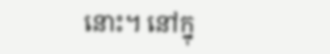នោះ។ នៅក្នុ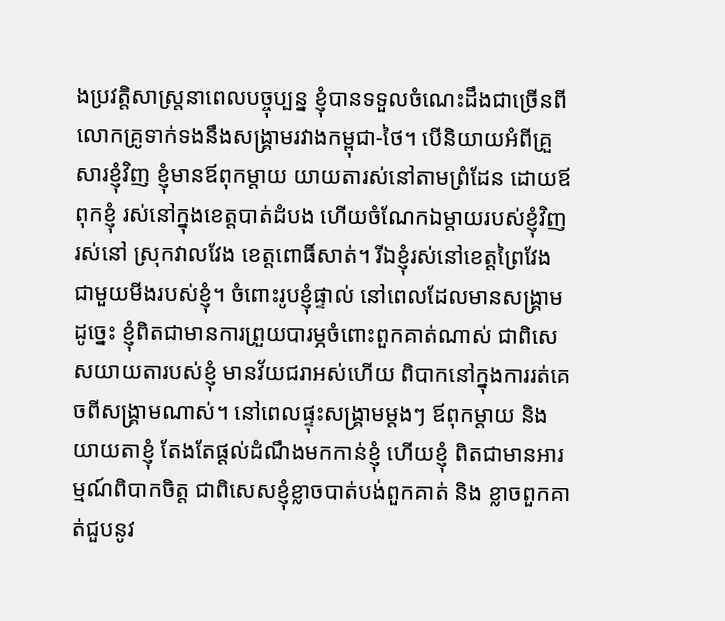ងប្រវត្តិសាស្ត្រនាពេលបច្ចុប្បន្ន ខ្ញុំបានទទួលចំណេះដឹងជាច្រើនពីលោកគ្រូទាក់ទងនឹងសង្គ្រាមរវាងកម្ពុជា-ថៃ។ បើនិយាយអំពីគ្រួសារខ្ញុំវិញ ខ្ញុំមានឪពុកម្តាយ យាយតារស់នៅតាមព្រំដែន ដោយឪពុកខ្ញុំ រស់នៅក្នុងខេត្តបាត់ដំបង ហើយចំណែកឯម្តាយរបស់ខ្ញុំវិញ រស់នៅ ស្រុកវាលវែង ខេត្តពោធិ៍សាត់។ រីឯខ្ញុំរស់នៅខេត្តព្រៃវែង ជាមួយមីងរបស់ខ្ញុំ។ ចំពោះរូបខ្ញុំផ្ទាល់ នៅពេលដែលមានសង្គ្រាមដូច្នេះ ខ្ញុំពិតជាមានការព្រួយបារម្ភចំពោះពួកគាត់ណាស់ ជាពិសេសយាយតារបស់ខ្ញុំ មានវ័យជរាអស់ហើយ ពិបាកនៅក្នុងការរត់គេចពីសង្គ្រាមណាស់។ នៅពេលផ្ទុះសង្គ្រាមម្តងៗ ឪពុកម្តាយ និង យាយតាខ្ញុំ តែងតែផ្តល់ដំណឹងមកកាន់ខ្ញុំ ហើយខ្ញុំ ពិតជាមានអារម្មណ៍ពិបាកចិត្ត ជាពិសេសខ្ញុំខ្លាចបាត់បង់ពួកគាត់ និង ខ្លាចពួកគាត់ជួបនូវ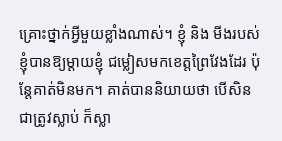គ្រោះថ្នាក់អ្វីមួយខ្លាំងណាស់។ ខ្ញុំ និង មីងរបស់ខ្ញុំបានឱ្យម្តាយខ្ញុំ ជម្លៀសមកខេត្តព្រៃវែងដែរ ប៉ុន្តែគាត់មិនមក។ គាត់បាននិយាយថា បើសិនជាត្រូវស្លាប់ ក៏ស្លា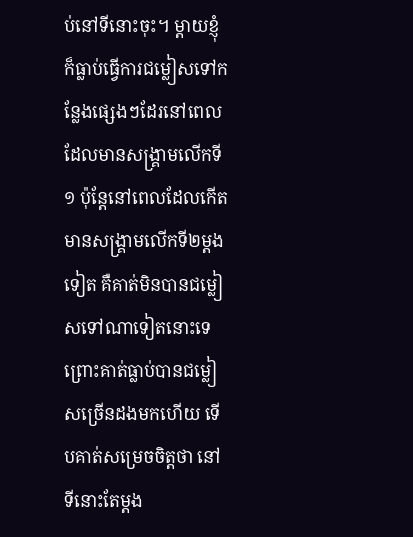ប់នៅទីនោះចុះ។ ម្តាយខ្ញុំ ក៏ធ្លាប់ធ្វើការជម្លៀសទៅកន្លែងផ្សេងៗដែរនៅពេលដែលមានសង្គ្រាមលើកទី១ ប៉ុន្តែនៅពេលដែលកើតមានសង្គ្រាមលើកទី២ម្តងទៀត គឺគាត់មិនបានជម្លៀសទៅណាទៀតនោះទេ ព្រោះគាត់ធ្លាប់បានជម្លៀសច្រើនដងមកហើយ ទើបគាត់សម្រេចចិត្តថា នៅទីនោះតែម្តង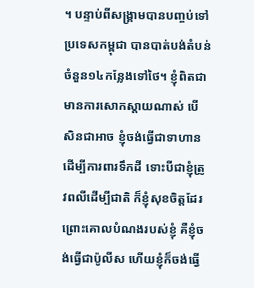។ បន្ទាប់ពីសង្គ្រាមបានបញ្ចប់ទៅ ប្រទេសកម្ពុជា បានបាត់បង់តំបន់ចំនួន១៤កន្លែងទៅថៃ។ ខ្ញុំពិតជាមានការសោកស្តាយណាស់ បើសិនជាអាច ខ្ញុំចង់ធ្វើជាទាហានដើម្បីការពារទឹកដី ទោះបីជាខ្ញុំត្រូវពលីដើម្បីជាតិ ក៏ខ្ញុំសុខចិត្តដែរ ព្រោះគោលបំណងរបស់ខ្ញុំ គឺខ្ញុំចង់ធ្វើជាប៉ូលីស ហើយខ្ញុំក៏ចង់ធ្វើ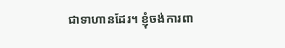ជាទាហានដែរ។ ខ្ញុំចង់ការពា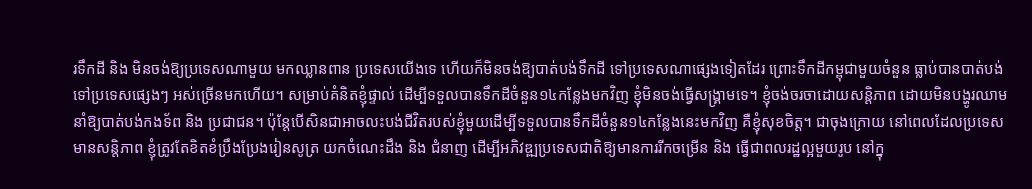រទឹកដី និង មិនចង់ឱ្យប្រទេសណាមួយ មកឈ្លានពាន ប្រទេសយើងទេ ហើយក៏មិនចង់ឱ្យបាត់បង់ទឹកដី ទៅប្រទេសណាផ្សេងទៀតដែរ ព្រោះទឹកដីកម្ពុជាមួយចំនួន ធ្លាប់បានបាត់បង់ទៅប្រទេសផ្សេងៗ អស់ច្រើនមកហើយ។ សម្រាប់គំនិតខ្ញុំផ្ទាល់ ដើម្បីទទួលបានទឹកដីចំនួន១៤កន្លែងមកវិញ ខ្ញុំមិនចង់ធ្វើសង្គ្រាមទេ។ ខ្ញុំចង់ចរចាដោយសន្តិភាព ដោយមិនបង្ហូរឈាម នាំឱ្យបាត់បង់កងទ័ព និង ប្រជាជន។ ប៉ុន្តែបើសិនជាអាចលះបង់ជីវិតរបស់ខ្ញុំមួយដើម្បីទទួលបានទឹកដីចំនួន១៤កន្លែងនេះមកវិញ គឺខ្ញុំសុខចិត្ត។ ជាចុងក្រោយ នៅពេលដែលប្រទេសមានសន្តិភាព ខ្ញុំត្រូវតែខិតខំប្រឹងប្រែងរៀនសូត្រ យកចំណេះដឹង និង ជំនាញ ដើម្បីអភិវឌ្ឍប្រទេសជាតិឱ្យមានការរីកចម្រើន និង ធ្វើជាពលរដ្ឋល្អមួយរូប នៅក្នុ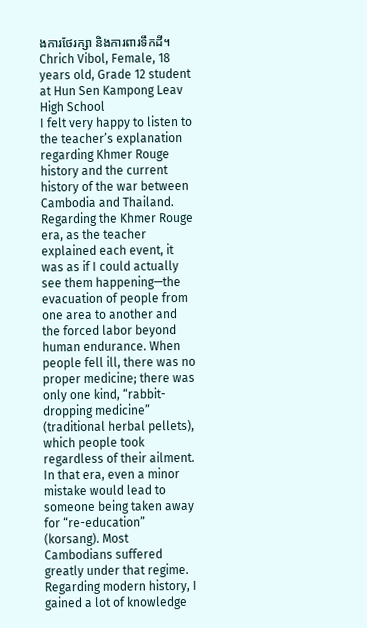ងការថែរក្សា និងការពារទឹកដី។
Chrich Vibol, Female, 18 years old, Grade 12 student at Hun Sen Kampong Leav High School
I felt very happy to listen to the teacher’s explanation regarding Khmer Rouge history and the current history of the war between Cambodia and Thailand. Regarding the Khmer Rouge era, as the teacher explained each event, it was as if I could actually see them happening—the evacuation of people from one area to another and the forced labor beyond human endurance. When people fell ill, there was no proper medicine; there was only one kind, “rabbit-dropping medicine” (traditional herbal pellets), which people took regardless of their ailment. In that era, even a minor mistake would lead to someone being taken away for “re-education” (korsang). Most Cambodians suffered greatly under that regime.
Regarding modern history, I gained a lot of knowledge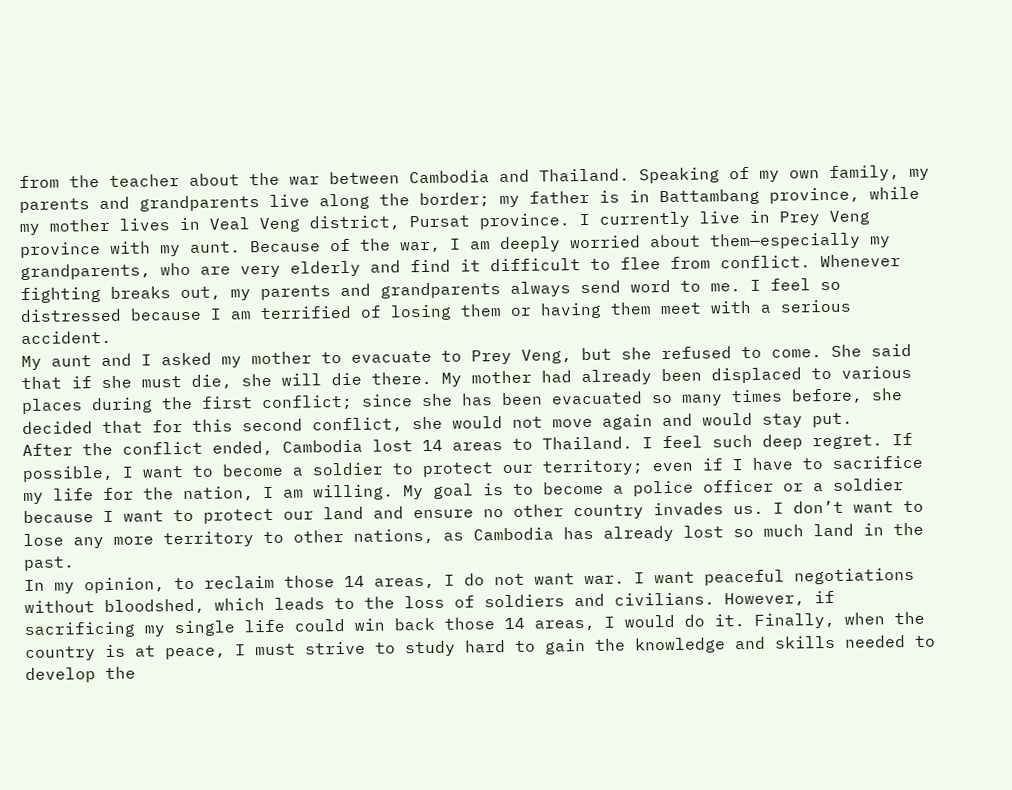from the teacher about the war between Cambodia and Thailand. Speaking of my own family, my parents and grandparents live along the border; my father is in Battambang province, while my mother lives in Veal Veng district, Pursat province. I currently live in Prey Veng province with my aunt. Because of the war, I am deeply worried about them—especially my grandparents, who are very elderly and find it difficult to flee from conflict. Whenever fighting breaks out, my parents and grandparents always send word to me. I feel so distressed because I am terrified of losing them or having them meet with a serious accident.
My aunt and I asked my mother to evacuate to Prey Veng, but she refused to come. She said that if she must die, she will die there. My mother had already been displaced to various places during the first conflict; since she has been evacuated so many times before, she decided that for this second conflict, she would not move again and would stay put.
After the conflict ended, Cambodia lost 14 areas to Thailand. I feel such deep regret. If possible, I want to become a soldier to protect our territory; even if I have to sacrifice my life for the nation, I am willing. My goal is to become a police officer or a soldier because I want to protect our land and ensure no other country invades us. I don’t want to lose any more territory to other nations, as Cambodia has already lost so much land in the past.
In my opinion, to reclaim those 14 areas, I do not want war. I want peaceful negotiations without bloodshed, which leads to the loss of soldiers and civilians. However, if sacrificing my single life could win back those 14 areas, I would do it. Finally, when the country is at peace, I must strive to study hard to gain the knowledge and skills needed to develop the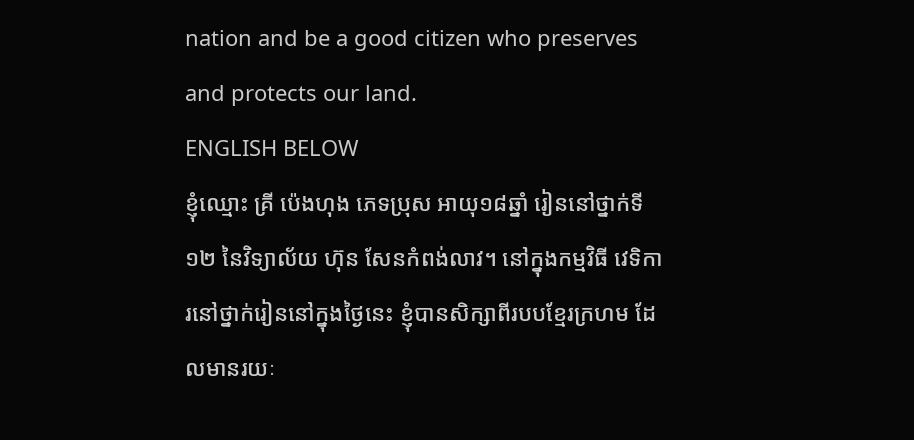nation and be a good citizen who preserves and protects our land.
ENGLISH BELOW
ខ្ញុំឈ្មោះ គ្រី ប៉េងហុង ភេទប្រុស អាយុ១៨ឆ្នាំ រៀននៅថ្នាក់ទី១២ នៃវិទ្យាល័យ ហ៊ុន សែនកំពង់លាវ។ នៅក្នុងកម្មវិធី វេទិការនៅថ្នាក់រៀននៅក្នុងថ្ងៃនេះ ខ្ញុំបានសិក្សាពីរបបខ្មែរក្រហម ដែលមានរយៈ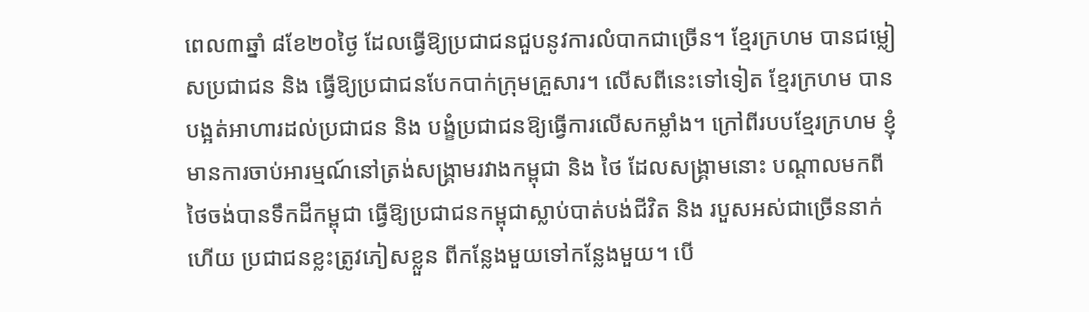ពេល៣ឆ្នាំ ៨ខែ២០ថ្ងៃ ដែលធ្វើឱ្យប្រជាជនជួបនូវការលំបាកជាច្រើន។ ខ្មែរក្រហម បានជម្លៀសប្រជាជន និង ធ្វើឱ្យប្រជាជនបែកបាក់ក្រុមគ្រួសារ។ លើសពីនេះទៅទៀត ខ្មែរក្រហម បានបង្អត់អាហារដល់ប្រជាជន និង បង្ខំប្រជាជនឱ្យធ្វើការលើសកម្លាំង។ ក្រៅពីរបបខ្មែរក្រហម ខ្ញុំមានការចាប់អារម្មណ៍នៅត្រង់សង្គ្រាមរវាងកម្ពុជា និង ថៃ ដែលសង្គ្រាមនោះ បណ្តាលមកពីថៃចង់បានទឹកដីកម្ពុជា ធ្វើឱ្យប្រជាជនកម្ពុជាស្លាប់បាត់បង់ជីវិត និង របួសអស់ជាច្រើននាក់ ហើយ ប្រជាជនខ្លះត្រូវភៀសខ្លួន ពីកន្លែងមួយទៅកន្លែងមួយ។ បើ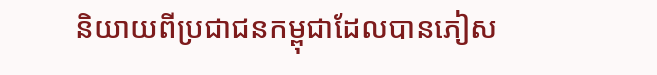និយាយពីប្រជាជនកម្ពុជាដែលបានភៀស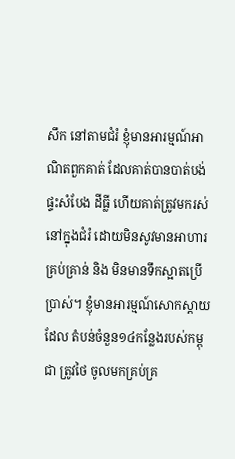សឹក នៅតាមជំរំ ខ្ញុំមានអារម្មណ៍អាណិតពួកគាត់ ដែលគាត់បានបាត់បង់ផ្ទះសំបែង ដីធ្លី ហើយគាត់ត្រូវមករស់នៅក្នុងជំរំ ដោយមិនសូវមានអាហារគ្រប់គ្រាន់ និង មិនមានទឹកស្អាតប្រើប្រាស់។ ខ្ញុំមានអារម្មណ៍សោកស្តាយដែល តំបន់ចំនួន១៤កន្លែងរបស់កម្ពុជា ត្រូវថៃ ចូលមកគ្រប់គ្រ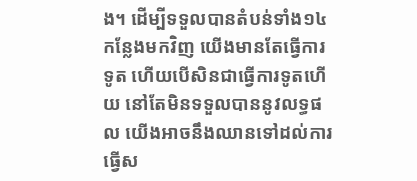ង។ ដើម្បីទទួលបានតំបន់ទាំង១៤កន្លែងមកវិញ យើងមានតែធ្វើការទូត ហើយបើសិនជាធ្វើការទូតហើយ នៅតែមិនទទួលបាននូវលទ្ធផល យើងអាចនឹងឈានទៅដល់ការធ្វើស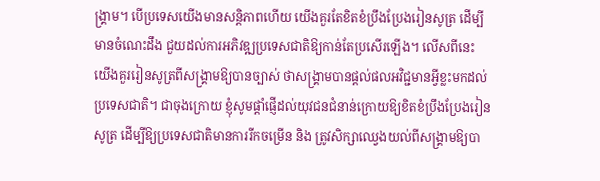ង្គ្រាម។ បើប្រទេសយើងមានសន្តិភាពហើយ យើងគួរតែខិតខំប្រឹងប្រែងរៀនសូត្រ ដើម្បីមានចំណេះដឹង ជួយដល់ការអភិវឌ្ឍប្រទេសជាតិឱ្យកាន់តែប្រសើរឡើង។ លើសពីនេះ យើងគួររៀនសូត្រពីសង្គ្រាមឱ្យបានច្បាស់ ថាសង្គ្រាមបានផ្តល់ផលអវិជ្ជមានអ្វីខ្លះមកដល់ប្រទេសជាតិ។ ជាចុងក្រោយ ខ្ញុំសូមផ្តាំផ្ញើដល់យុវជនជំនាន់ក្រោយឱ្យខិតខំប្រឹងប្រែងរៀនសូត្រ ដើម្បីឱ្យប្រទេសជាតិមានការរីកចម្រើន និង ត្រូវសិក្សាឈ្វេងយល់ពីសង្គ្រាមឱ្យបា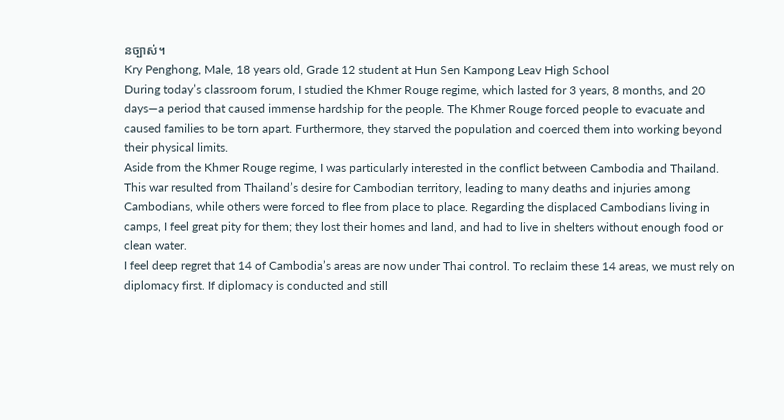នច្បាស់។
Kry Penghong, Male, 18 years old, Grade 12 student at Hun Sen Kampong Leav High School
During today’s classroom forum, I studied the Khmer Rouge regime, which lasted for 3 years, 8 months, and 20 days—a period that caused immense hardship for the people. The Khmer Rouge forced people to evacuate and caused families to be torn apart. Furthermore, they starved the population and coerced them into working beyond their physical limits.
Aside from the Khmer Rouge regime, I was particularly interested in the conflict between Cambodia and Thailand. This war resulted from Thailand’s desire for Cambodian territory, leading to many deaths and injuries among Cambodians, while others were forced to flee from place to place. Regarding the displaced Cambodians living in camps, I feel great pity for them; they lost their homes and land, and had to live in shelters without enough food or clean water.
I feel deep regret that 14 of Cambodia’s areas are now under Thai control. To reclaim these 14 areas, we must rely on diplomacy first. If diplomacy is conducted and still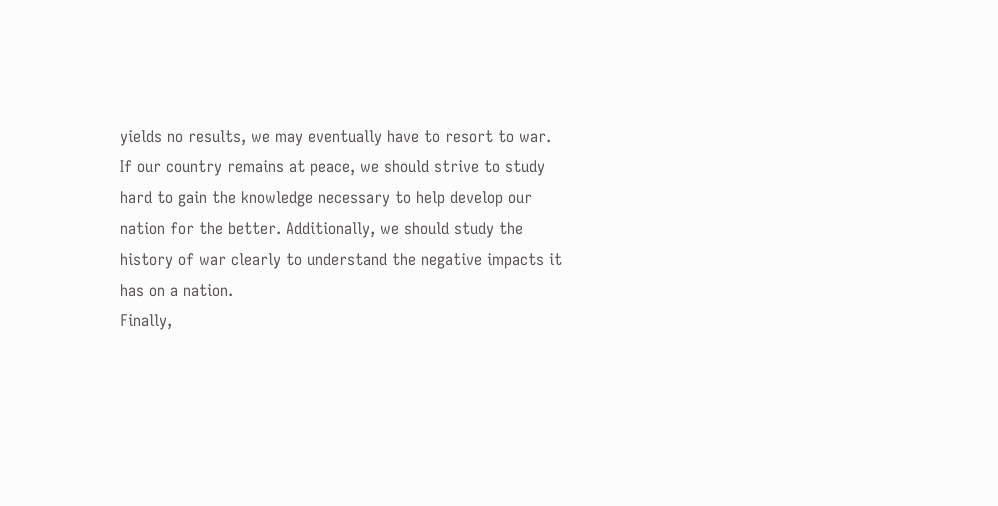yields no results, we may eventually have to resort to war. If our country remains at peace, we should strive to study hard to gain the knowledge necessary to help develop our nation for the better. Additionally, we should study the history of war clearly to understand the negative impacts it has on a nation.
Finally,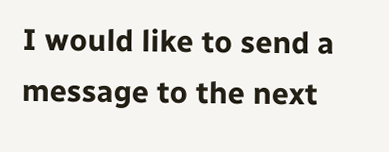I would like to send a message to the next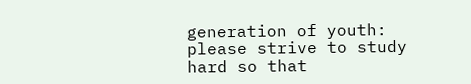generation of youth: please strive to study hard so that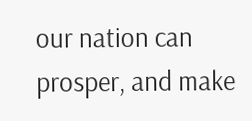our nation can prosper, and make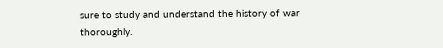sure to study and understand the history of war thoroughly.